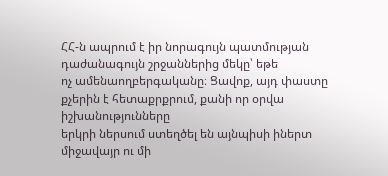ՀՀ-ն ապրում է իր նորագույն պատմության դաժանագույն շրջաններից մեկը՝ եթե
ոչ ամենաողբերգականը։ Ցավոք, այդ փաստը քչերին է հետաքրքրում, քանի որ օրվա իշխանությունները
երկրի ներսում ստեղծել են այնպիսի իներտ միջավայր ու մի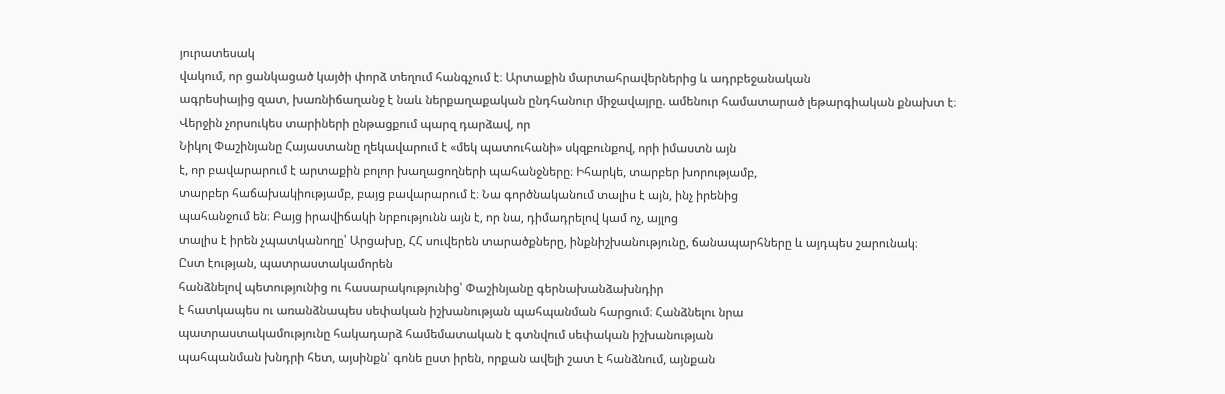յուրատեսակ
վակում, որ ցանկացած կայծի փորձ տեղում հանգչում է։ Արտաքին մարտահրավերներից և ադրբեջանական
ագրեսիայից զատ, խառնիճաղանջ է նաև ներքաղաքական ընդհանուր միջավայրը. ամենուր համատարած լեթարգիական քնախտ է։
Վերջին չորսուկես տարիների ընթացքում պարզ դարձավ, որ
Նիկոլ Փաշինյանը Հայաստանը ղեկավարում է «մեկ պատուհանի» սկզբունքով, որի իմաստն այն
է, որ բավարարում է արտաքին բոլոր խաղացողների պահանջները։ Իհարկե, տարբեր խորությամբ,
տարբեր հաճախակիությամբ, բայց բավարարում է։ Նա գործնականում տալիս է այն, ինչ իրենից
պահանջում են։ Բայց իրավիճակի նրբությունն այն է, որ նա, դիմադրելով կամ ոչ, այլոց
տալիս է իրեն չպատկանողը՝ Արցախը, ՀՀ սուվերեն տարածքները, ինքնիշխանությունը, ճանապարհները և այդպես շարունակ։
Ըստ էության, պատրաստակամորեն
հանձնելով պետությունից ու հասարակությունից՝ Փաշինյանը գերնախանձախնդիր
է հատկապես ու առանձնապես սեփական իշխանության պահպանման հարցում։ Հանձնելու նրա
պատրաստակամությունը հակադարձ համեմատական է գտնվում սեփական իշխանության
պահպանման խնդրի հետ, այսինքն՝ գոնե ըստ իրեն, որքան ավելի շատ է հանձնում, այնքան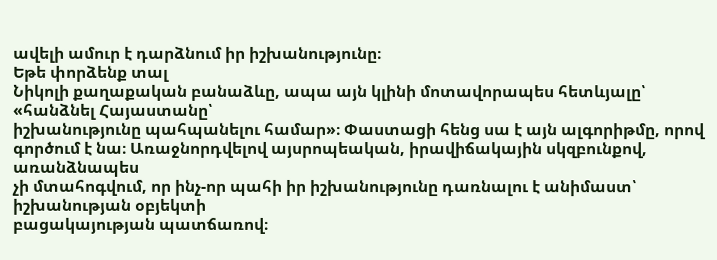ավելի ամուր է դարձնում իր իշխանությունը։
Եթե փորձենք տալ
Նիկոլի քաղաքական բանաձևը, ապա այն կլինի մոտավորապես հետևյալը՝ «հանձնել Հայաստանը՝
իշխանությունը պահպանելու համար»։ Փաստացի հենց սա է այն ալգորիթմը, որով
գործում է նա։ Առաջնորդվելով այսրոպեական, իրավիճակային սկզբունքով, առանձնապես
չի մտահոգվում, որ ինչ-որ պահի իր իշխանությունը դառնալու է անիմաստ՝ իշխանության օբյեկտի
բացակայության պատճառով։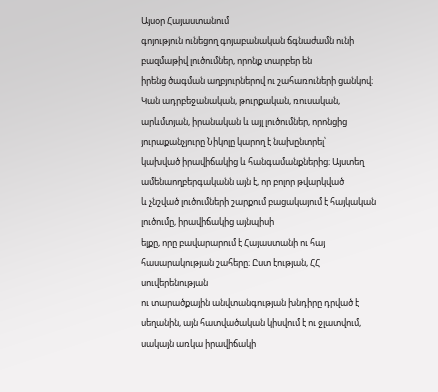Այսօր Հայաստանում
գոյություն ունեցող գոյաբանական ճգնաժամն ունի բազմաթիվ լուծումներ, որոնք տարբեր են
իրենց ծագման աղբյուրներով ու շահառուների ցանկով։ Կան ադրբեջանական, թուրքական, ռուսական,
արևմտյան, իրանական և այլ լուծումներ, որոնցից յուրաքանչյուրը Նիկոլը կարող է նախընտրել՝
կախված իրավիճակից և հանգամանքներից։ Այստեղ ամենաողբերգականն այն է, որ բոլոր թվարկված
և չնշված լուծումների շարքում բացակայում է հայկական լուծումը, իրավիճակից այնպիսի
ելքը, որը բավարարում է Հայաստանի ու հայ հասարակության շահերը։ Ըստ էության, ՀՀ սուվերենության
ու տարածքային անվտանգության խնդիրը դրված է սեղանին, այն հատվածական կիսվում է ու ջլատվում,
սակայն առկա իրավիճակի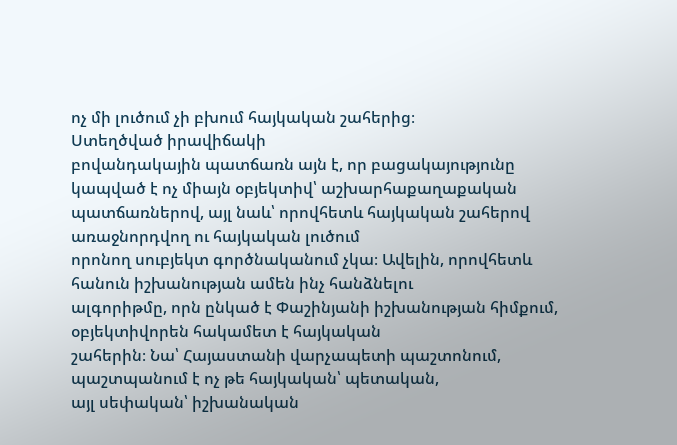ոչ մի լուծում չի բխում հայկական շահերից։
Ստեղծված իրավիճակի
բովանդակային պատճառն այն է, որ բացակայությունը կապված է ոչ միայն օբյեկտիվ՝ աշխարհաքաղաքական
պատճառներով, այլ նաև՝ որովհետև հայկական շահերով առաջնորդվող ու հայկական լուծում
որոնող սուբյեկտ գործնականում չկա։ Ավելին, որովհետև հանուն իշխանության ամեն ինչ հանձնելու
ալգորիթմը, որն ընկած է Փաշինյանի իշխանության հիմքում, օբյեկտիվորեն հակամետ է հայկական
շահերին։ Նա՝ Հայաստանի վարչապետի պաշտոնում, պաշտպանում է ոչ թե հայկական՝ պետական,
այլ սեփական՝ իշխանական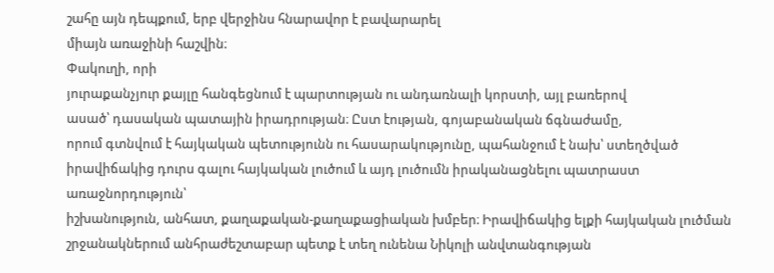շահը այն դեպքում, երբ վերջինս հնարավոր է բավարարել
միայն առաջինի հաշվին։
Փակուղի, որի
յուրաքանչյուր քայլը հանգեցնում է պարտության ու անդառնալի կորստի, այլ բառերով
ասած՝ դասական պատային իրադրության։ Ըստ էության, գոյաբանական ճգնաժամը,
որում գտնվում է հայկական պետությունն ու հասարակությունը, պահանջում է նախ՝ ստեղծված
իրավիճակից դուրս գալու հայկական լուծում և այդ լուծումն իրականացնելու պատրաստ առաջնորդություն՝
իշխանություն, անհատ, քաղաքական-քաղաքացիական խմբեր։ Իրավիճակից ելքի հայկական լուծման
շրջանակներում անհրաժեշտաբար պետք է տեղ ունենա Նիկոլի անվտանգության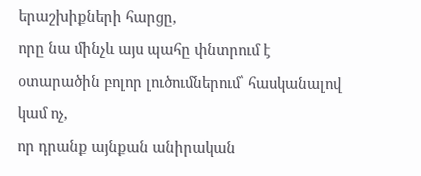երաշխիքների հարցը,
որը նա մինչև այս պահը փնտրում է օտարածին բոլոր լուծումներում՝ հասկանալով կամ ոչ,
որ դրանք այնքան անիրական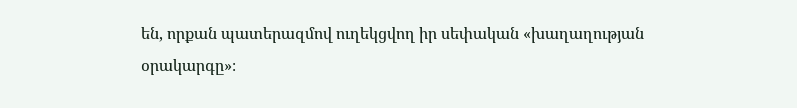են, որքան պատերազմով ուղեկցվող իր սեփական «խաղաղության
օրակարգը»։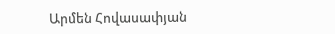Արմեն Հովասափյան